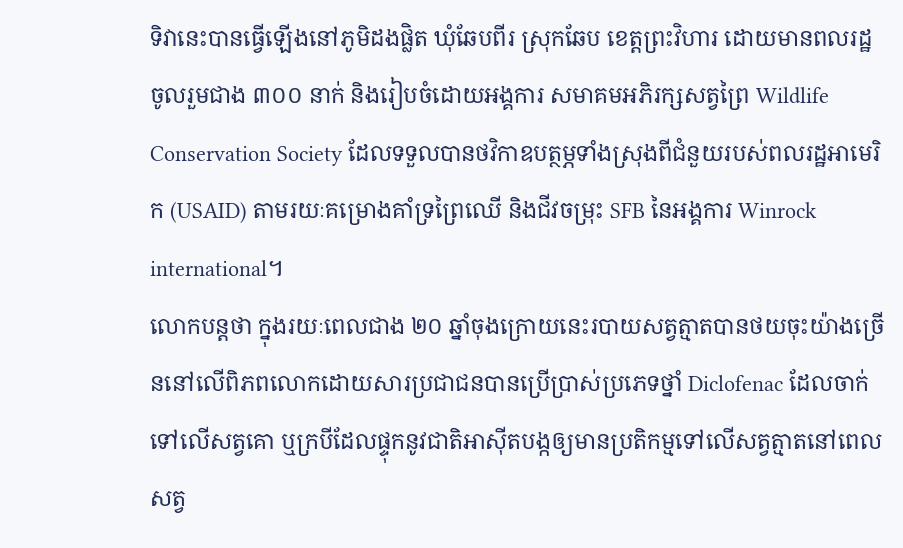ទិវានេះបានធ្វើឡើងនៅភូមិដងផ្លិត ឃុំឆែបពីរ ស្រុកឆែប ខេត្តព្រះវិហារ ដោយមានពលរដ្ឋចូលរួមជាង ៣០០ នាក់ និងរៀបចំដោយអង្គការ សមាគមអភិរក្សសត្វព្រៃ Wildlife Conservation Society ដែលទទួលបានថវិកាឧបត្ថម្ភទាំងស្រុងពីជំនួយរបស់ពលរដ្ឋអាមេរិក (USAID) តាមរយៈគម្រោងគាំទ្រព្រៃឈើ និងជីវចម្រុះ SFB នៃអង្គការ Winrock international។
លោកបន្តថា ក្នុងរយៈពេលជាង ២០ ឆ្នាំចុងក្រោយនេះរបាយសត្វត្មាតបានថយចុះយ៉ាងច្រើននៅលើពិភពលោកដោយសារប្រជាជនបានប្រើប្រាស់ប្រភេទថ្នាំ Diclofenac ដែលចាក់ទៅលើសត្វគោ ឬក្របីដែលផ្ទុកនូវជាតិអាស៊ីតបង្កឲ្យមានប្រតិកម្មទៅលើសត្វត្មាតនៅពេលសត្វ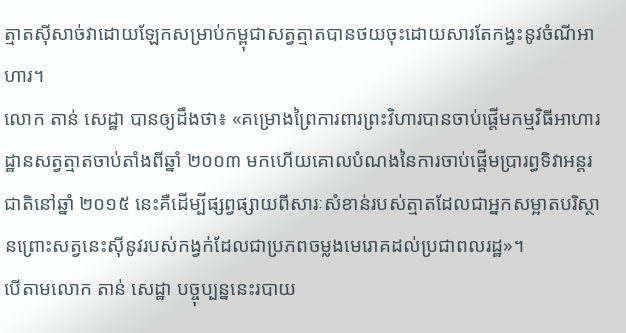ត្មាតស៊ីសាច់វាដោយឡែកសម្រាប់កម្ពុជាសត្វត្មាតបានថយចុះដោយសារតែកង្វះនូវចំណីអាហារ។
លោក តាន់ សេដ្ឋា បានឲ្យដឹងថា៖ «គម្រោងព្រៃការពារព្រះវិហារបានចាប់ផ្តើមកម្មវិធីអាហារដ្ឋានសត្វត្មាតចាប់តាំងពីឆ្នាំ ២០០៣ មកហើយគោលបំណងនៃការចាប់ផ្តើមប្រារព្ធទិវាអន្តរជាតិនៅឆ្នាំ ២០១៥ នេះគឺដើម្បីផ្សព្វផ្សាយពីសារៈសំខាន់របស់ត្មាតដែលជាអ្នកសម្អាតបរិស្ថានព្រោះសត្វនេះស៊ីនូវរបស់កង្វក់ដែលជាប្រភពចម្លងមេរោគដល់ប្រជាពលរដ្ឋ»។
បើតាមលោក តាន់ សេដ្ឋា បច្ចុប្បន្ននេះរបាយ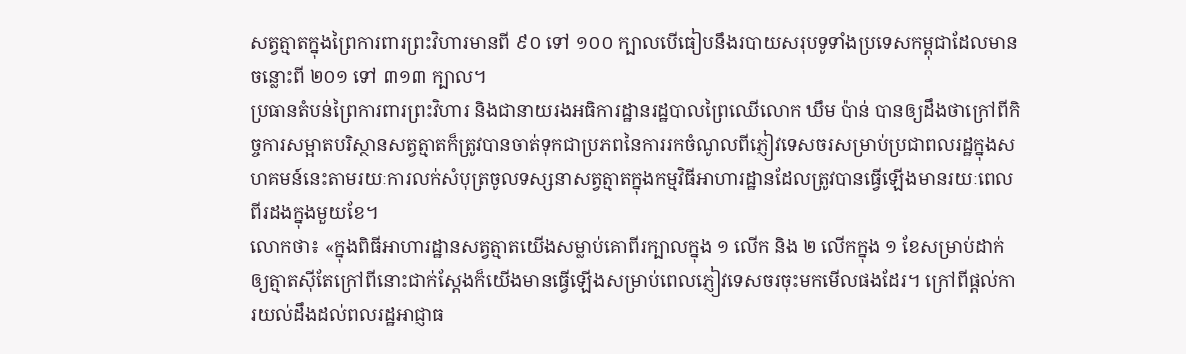សត្វត្មាតក្នុងព្រៃការពារព្រះវិហារមានពី ៩០ ទៅ ១០០ ក្បាលបើធៀបនឹងរបាយសរុបទូទាំងប្រទេសកម្ពុជាដែលមានចន្លោះពី ២០១ ទៅ ៣១៣ ក្បាល។
ប្រធានតំបន់ព្រៃការពារព្រះវិហារ និងជានាយរងអធិការដ្ឋានរដ្ឋបាលព្រៃឈើលោក ឃឹម ប៉ាន់ បានឲ្យដឹងថាក្រៅពីកិច្ចការសម្អាតបរិស្ថានសត្វត្មាតក៏ត្រូវបានចាត់ទុកជាប្រភពនៃការរកចំណូលពីភ្ញៀវទេសចរសម្រាប់ប្រជាពលរដ្ឋក្នុងសហគមន៍នេះតាមរយៈការលក់សំបុត្រចូលទស្សនាសត្វត្មាតក្នុងកម្មវិធីអាហារដ្ឋានដែលត្រូវបានធ្វើឡើងមានរយៈពេលពីរដងក្នុងមួយខែ។
លោកថា៖ «ក្នុងពិធីអាហារដ្ឋានសត្វត្មាតយើងសម្លាប់គោពីរក្បាលក្នុង ១ លើក និង ២ លើកក្នុង ១ ខែសម្រាប់ដាក់ឲ្យត្មាតស៊ីតែក្រៅពីនោះជាក់ស្តែងក៏យើងមានធ្វើឡើងសម្រាប់ពេលភ្ញៀវទេសចរចុះមកមើលផងដែរ។ ក្រៅពីផ្តល់ការយល់ដឹងដល់ពលរដ្ឋអាជ្ញាធ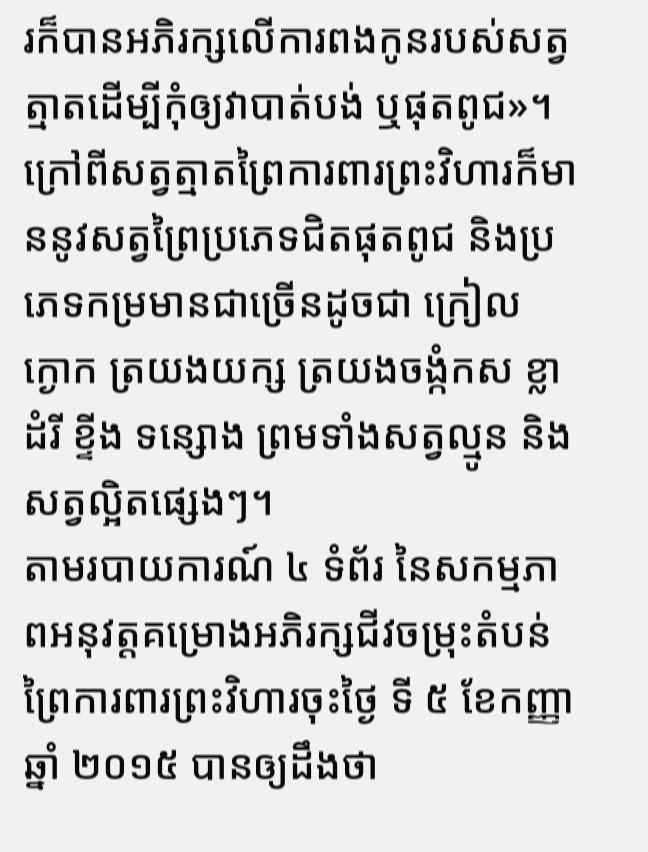រក៏បានអភិរក្សលើការពងកូនរបស់សត្វត្មាតដើម្បីកុំឲ្យវាបាត់បង់ ឬផុតពូជ»។
ក្រៅពីសត្វត្មាតព្រៃការពារព្រះវិហារក៏មាននូវសត្វព្រៃប្រភេទជិតផុតពូជ និងប្រភេទកម្រមានជាច្រើនដូចជា ក្រៀល ក្ងោក ត្រយងយក្ស ត្រយងចង្កំកស ខ្លា ដំរី ខ្ទីង ទន្សោង ព្រមទាំងសត្វល្មូន និងសត្វល្អិតផ្សេងៗ។
តាមរបាយការណ៍ ៤ ទំព័រ នៃសកម្មភាពអនុវត្តគម្រោងអភិរក្សជីវចម្រុះតំបន់ព្រៃការពារព្រះវិហារចុះថ្ងៃ ទី ៥ ខែកញ្ញា ឆ្នាំ ២០១៥ បានឲ្យដឹងថា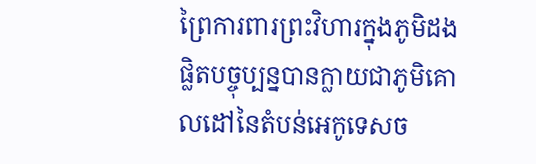ព្រៃការពារព្រះវិហារក្នុងភូមិដងផ្លិតបច្ចុប្បន្នបានក្លាយជាភូមិគោលដៅនៃតំបន់អេកូទេសច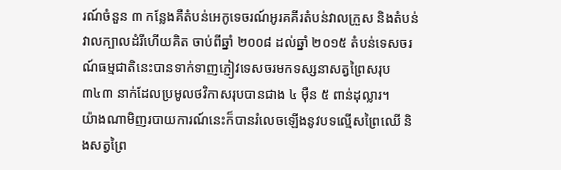រណ៍ចំនួន ៣ កន្លែងគឺតំបន់អេកូទេចរណ៍អូរគគីរតំបន់វាលក្រួស និងតំបន់វាលក្បាលដំរីហើយគិត ចាប់ពីឆ្នាំ ២០០៨ ដល់ឆ្នាំ ២០១៥ តំបន់ទេសចរណ៍ធម្មជាតិនេះបានទាក់ទាញភ្ញៀវទេសចរមកទស្សនាសត្វព្រៃសរុប ៣៤៣ នាក់ដែលប្រមូលថវិកាសរុបបានជាង ៤ ម៉ឺន ៥ ពាន់ដុល្លារ។
យ៉ាងណាមិញរបាយការណ៍នេះក៏បានរំលេចឡើងនូវបទល្មើសព្រៃឈើ និងសត្វព្រៃ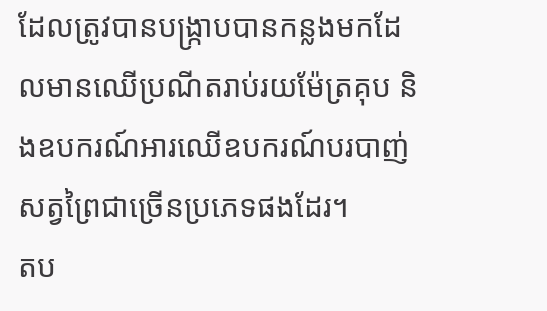ដែលត្រូវបានបង្ក្រាបបានកន្លងមកដែលមានឈើប្រណីតរាប់រយម៉ែត្រគុប និងឧបករណ៍អារឈើឧបករណ៍បរបាញ់សត្វព្រៃជាច្រើនប្រភេទផងដែរ។
តប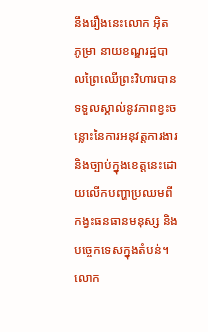នឹងរឿងនេះលោក អ៊ិត ភូម្រា នាយខណ្ឌរដ្ឋបាលព្រៃឈើព្រះវិហារបានទទួលស្គាល់នូវភាពខ្វះចន្លោះនៃការអនុវត្តការងារ និងច្បាប់ក្នុងខេត្តនេះដោយលើកបញ្ហាប្រឈមពីកង្វះធនធានមនុស្ស និងបច្ចេកទេសក្នុងតំបន់។
លោក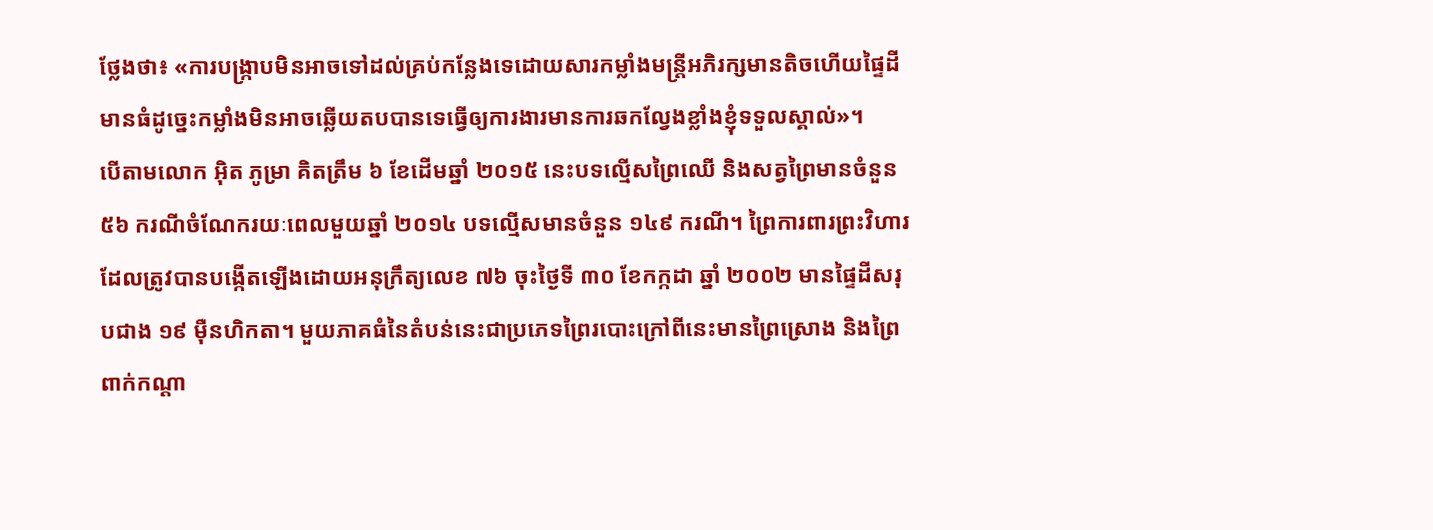ថ្លែងថា៖ «ការបង្ក្រាបមិនអាចទៅដល់គ្រប់កន្លែងទេដោយសារកម្លាំងមន្រ្តីអភិរក្សមានតិចហើយផ្ទៃដីមានធំដូច្នេះកម្លាំងមិនអាចឆ្លើយតបបានទេធ្វើឲ្យការងារមានការឆកល្វែងខ្លាំងខ្ញុំទទួលស្គាល់»។
បើតាមលោក អ៊ិត ភូម្រា គិតត្រឹម ៦ ខែដើមឆ្នាំ ២០១៥ នេះបទល្មើសព្រៃឈើ និងសត្វព្រៃមានចំនួន ៥៦ ករណីចំណែករយៈពេលមួយឆ្នាំ ២០១៤ បទល្មើសមានចំនួន ១៤៩ ករណី។ ព្រៃការពារព្រះវិហារដែលត្រូវបានបង្កើតឡើងដោយអនុក្រឹត្យលេខ ៧៦ ចុះថ្ងៃទី ៣០ ខែកក្កដា ឆ្នាំ ២០០២ មានផ្ទៃដីសរុបជាង ១៩ ម៉ឺនហិកតា។ មួយភាគធំនៃតំបន់នេះជាប្រភេទព្រៃរបោះក្រៅពីនេះមានព្រៃស្រោង និងព្រៃពាក់កណ្តា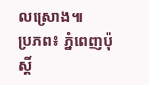លស្រោង៕
ប្រភព៖ ភ្នំពេញប៉ុស្ដិ៍